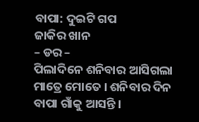ବାପା: ଦୁଇଟି ଗପ
ଜାକିର ଖାନ
– ଡର –
ପିଲାଦିନେ ଶନିବାର ଆସିଗଲା ମାତ୍ରେ ମୋତେ । ଶନିବାର ଦିନ ବାପା ଗାଁକୁ ଆସନ୍ତି ।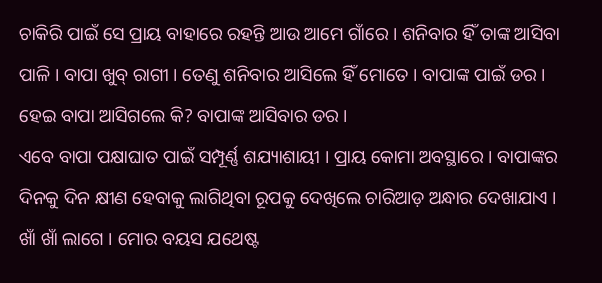ଚାକିରି ପାଇଁ ସେ ପ୍ରାୟ ବାହାରେ ରହନ୍ତି ଆଉ ଆମେ ଗାଁରେ । ଶନିବାର ହିଁ ତାଙ୍କ ଆସିବା ପାଳି । ବାପା ଖୁବ୍ ରାଗୀ । ତେଣୁ ଶନିବାର ଆସିଲେ ହିଁ ମୋତେ । ବାପାଙ୍କ ପାଇଁ ଡର । ହେଇ ବାପା ଆସିଗଲେ କି? ବାପାଙ୍କ ଆସିବାର ଡର ।
ଏବେ ବାପା ପକ୍ଷାଘାତ ପାଇଁ ସମ୍ପୂର୍ଣ୍ଣ ଶଯ୍ୟାଶାୟୀ । ପ୍ରାୟ କୋମା ଅବସ୍ଥାରେ । ବାପାଙ୍କର ଦିନକୁ ଦିନ କ୍ଷୀଣ ହେବାକୁ ଲାଗିଥିବା ରୂପକୁ ଦେଖିଲେ ଚାରିଆଡ଼ ଅନ୍ଧାର ଦେଖାଯାଏ । ଖାଁ ଖାଁ ଲାଗେ । ମୋର ବୟସ ଯଥେଷ୍ଟ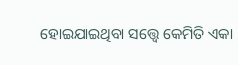ହୋଇଯାଇଥିବା ସତ୍ତ୍ୱେ କେମିତି ଏକା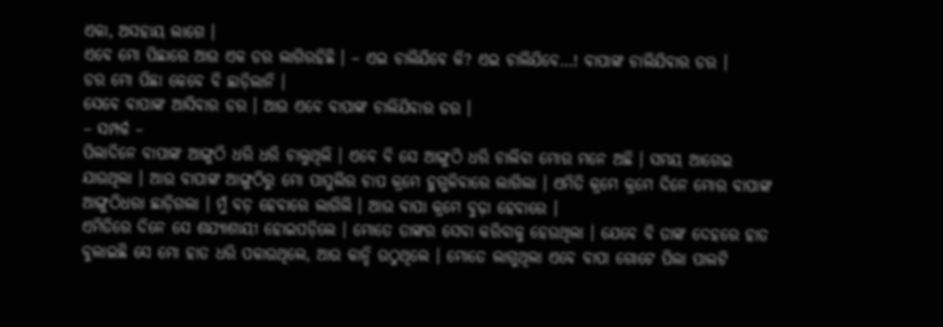ଏକା, ଅସହାୟ ଲାଗେ ।
ଏବେ ମୋ ପିଛାରେ ଆଉ ଏକ ଡର ଲାଗିରହିଛି । – ଏଇ ଚାଲିଯିବେ କି? ଏଇ ଚାଲିଯିବେ…! ବାପାଙ୍କ ଚାଲିଯିବାର ଡର ।
ଡର ମୋ ପିଛା କେବେ ବି ଛାଡ଼ିଲାନି ।
ସେବେ ବାପାଙ୍କ ଆସିବାର ଡର । ଆଉ ଏବେ ବାପାଙ୍କ ଚାଲିଯିବାର ଡର ।
– ସମ୍ପର୍କ –
ପିଲାଦିନେ ବାପାଙ୍କ ଆଙ୍ଗୁଠି ଧରି ଧରି ଚାଲୁଥିଲି । ଏବେ ବି ସେ ଆଙ୍ଗୁଠି ଧରି ଚାଲିବା ମୋର ମନେ ଅଛି । ସମୟ ଆଗେଇ ଯାଉଥିଲା । ଆଉ ବାପାଙ୍କ ଆଙ୍ଗୁଠିରୁ ମୋ ପାପୁଲିର ଚାପ କ୍ରମେ ହୁଗୁଳିବାରେ ଲାଗିଲା । ଏମିତି କ୍ରମେ କ୍ରମେ ଦିନେ ମୋର ବାପାଙ୍କ ଆଙ୍ଗୁଠିଧରା ଛାଡ଼ିଗଲା । ମୁଁ ବଡ଼ ହେବାରେ ଲାଗିଲି । ଆଉ ବାପା କ୍ରମେ ବୁଢ଼ା ହେବାରେ ।
ଏମିତିରେ ଦିନେ ସେ ଶଯ୍ୟାଶାୟୀ ହୋଇପଡ଼ିଲେ । ମୋତେ ତାଙ୍କର ସେବା କରିବାକୁ ହେଉଥିଲା । ଯେବେ ବି ତାଙ୍କ ଦେହରେ ହାତ ବୁଲାଇଛି ସେ ମୋ ହାତ ଧରି ପକାଉଥିଲେ, ଆଉ କାନ୍ଦି ଉଠୁଥିଲେ । ମୋତେ ଲାଗୁଥିଲା ଏବେ ବାପା ଗୋଟେ ପିଲା ପାଲଟି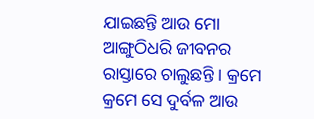ଯାଇଛନ୍ତି ଆଉ ମୋ ଆଙ୍ଗୁଠିଧରି ଜୀବନର ରାସ୍ତାରେ ଚାଲୁଛନ୍ତି । କ୍ରମେ କ୍ରମେ ସେ ଦୁର୍ବଳ ଆଉ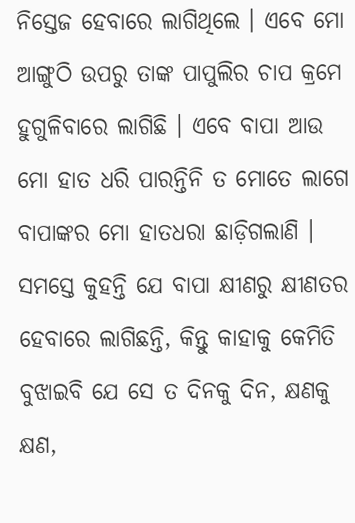ନିସ୍ତେଜ ହେବାରେ ଲାଗିଥିଲେ । ଏବେ ମୋ ଆଙ୍ଗୁଠି ଉପରୁ ତାଙ୍କ ପାପୁଲିର ଚାପ କ୍ରମେ ହୁଗୁଳିବାରେ ଲାଗିଛି । ଏବେ ବାପା ଆଉ ମୋ ହାତ ଧରି ପାରନ୍ତିନି ତ ମୋତେ ଲାଗେ ବାପାଙ୍କର ମୋ ହାତଧରା ଛାଡ଼ିଗଲାଣି ।
ସମସ୍ତେ କୁହନ୍ତି ଯେ ବାପା କ୍ଷୀଣରୁ କ୍ଷୀଣତର ହେବାରେ ଲାଗିଛନ୍ତି, କିନ୍ତୁ କାହାକୁ କେମିତି ବୁଝାଇବି ଯେ ସେ ତ ଦିନକୁ ଦିନ, କ୍ଷଣକୁ କ୍ଷଣ,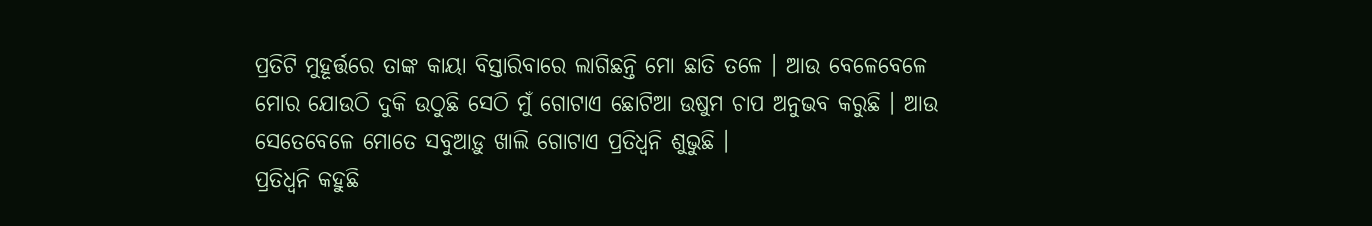ପ୍ରତିଟି ମୁହୂର୍ତ୍ତରେ ତାଙ୍କ କାୟା ବିସ୍ତାରିବାରେ ଲାଗିଛନ୍ତି ମୋ ଛାତି ତଳେ । ଆଉ ବେଳେବେଳେ ମୋର ଯୋଉଠି ଦୁକି ଉଠୁଛି ସେଠି ମୁଁ ଗୋଟାଏ ଛୋଟିଆ ଉଷୁମ ଚାପ ଅନୁଭବ କରୁଛି । ଆଉ ସେତେବେଳେ ମୋତେ ସବୁଆଡ଼ୁ ଖାଲି ଗୋଟାଏ ପ୍ରତିଧ୍ୱନି ଶୁଭୁଛି ।
ପ୍ରତିଧ୍ୱନି କହୁଛି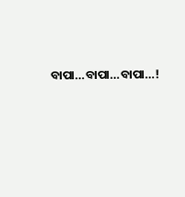ବାପା…ବାପା…ବାପା…!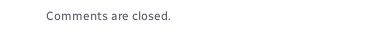Comments are closed.